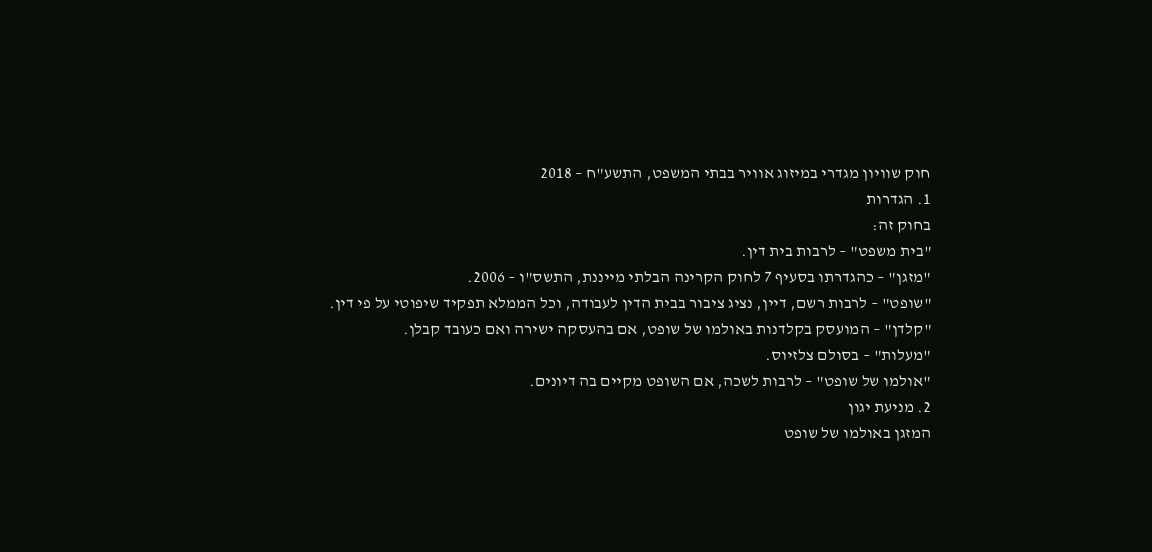חוק שוויון מגדרי במיזוג אוויר בבתי המשפט, התשע"ח – 2018
1. הגדרות
בחוק זה:
"בית משפט" – לרבות בית דין.
"מזגן" – כהגדרתו בסעיף 7 לחוק הקרינה הבלתי מייננת, התשס"ו – 2006.
"שופט" – לרבות רשם, דיין, נציג ציבור בבית הדין לעבודה, וכל הממלא תפקיד שיפוטי על פי דין.
"קלדן" – המועסק בקלדנות באולמו של שופט, אם בהעסקה ישירה ואם כעובד קבלן.
"מעלות" – בסולם צלזיוס.
"אולמו של שופט" – לרבות לשכה, אם השופט מקיים בה דיונים.
2. מניעת יגון
המזגן באולמו של שופט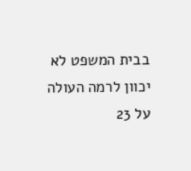בבית המשפט לא יכוון לרמה העולה על 23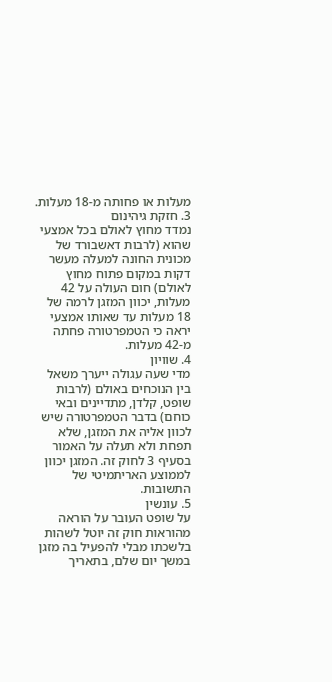מעלות או פחותה מ-18 מעלות.
3. חזקת גיהינום
נמדד מחוץ לאולם בכל אמצעי שהוא (לרבות דאשבורד של מכונית החונה למעלה מעשר דקות במקום פתוח מחוץ לאולם) חום העולה על 42 מעלות, יכוון המזגן לרמה של 18 מעלות עד שאותו אמצעי יראה כי הטמפרטורה פחתה מ-42 מעלות.
4. שוויון
מדי שעה עגולה ייערך משאל בין הנוכחים באולם (לרבות שופט, קלדן, מתדיינים ובאי כוחם) בדבר הטמפרטורה שיש לכוון אליה את המזגן, שלא תפחת ולא תעלה על האמור בסעיף 3 לחוק זה. המזגן יכוון לממוצע האריתמיטי של התשובות.
5. עונשין
על שופט העובר על הוראה מהוראות חוק זה יוטל לשהות בלשכתו מבלי להפעיל בה מזגן במשך יום שלם, בתאריך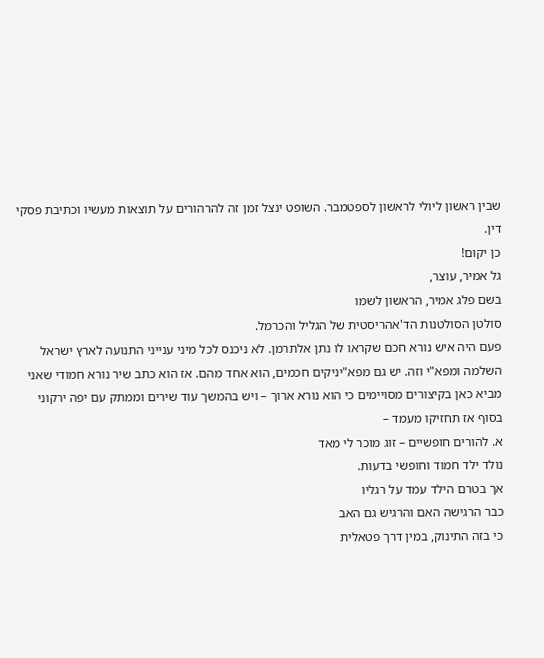שבין ראשון ליולי לראשון לספטמבר. השופט ינצל זמן זה להרהורים על תוצאות מעשיו וכתיבת פסקי דין.
כן יקום!
גל אמיר, עוצר,
בשם פלג אמיר, הראשון לשמו
סולטן הסולטנות הד'אהריסטית של הגליל והכרמל.
פעם היה איש נורא חכם שקראו לו נתן אלתרמן. לא ניכנס לכל מיני ענייני התנועה לארץ ישראל השלמה ומפא"י וזה. יש גם מפא"יניקים חכמים, הוא אחד מהם. אז הוא כתב שיר נורא חמודי שאני מביא כאן בקיצורים מסויימים כי הוא נורא ארוך – ויש בהמשך עוד שירים וממתק עם יפה ירקוני בסוף אז תחזיקו מעמד –
א. להורים חופשיים – זוג מוכר לי מאד
נולד ילד חמוד וחופשי בדעות.
אך בטרם הילד עמד על רגליו
כבר הרגישה האם והרגיש גם האב
כי בזה התינוק, במין דרך פטאלית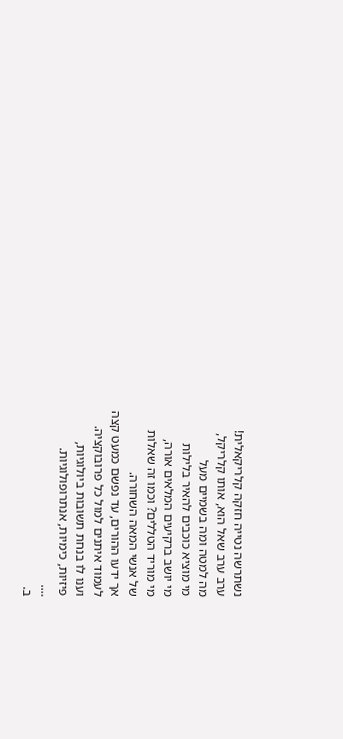נשתרשה נטייה חזקה קלריקאלית!
ערב ערב שאל הוא, אותו קלריקל,
מה למטה ומה בשמיים מעל
מי מוציא כוכבים להאיר בלילות
מי יושב ברקיעים המלאים אורה,
מי מוריד הטללים? וכמו זה שאלות
של אנשי המאה השחורה.
אך ידעו ההורים, עד נפשם כמעט קצה
לעמוד איתנים למול כל פרובוקציה.
וענו לו בנחת תשובות ביולוגיות,
פיזיות, כימיות, אנתרופולוגיות.
….
ב.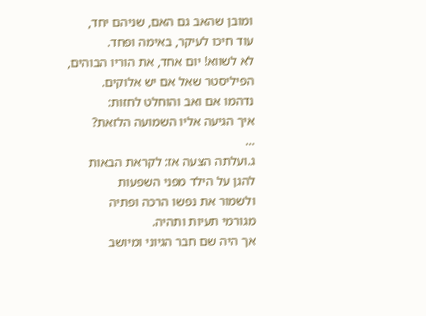ומובן שהאב גם האם, שניהם יחד,
עוד חיכו לעיקר, באימה ופחד.
לא לשווא! יום אחד, את הוריו הבוהים,
הפיליסטר שאל אם יש אלוקים.
נדהמו אם ואב והוחלט לחזות:
איך הגיעה אליו השמועה הלזאת?
…
ג.ועלתה הצעה אז: לקראת הבאות
להגן על הילד מפני השפעות
ולשמור את נפשו הרכה ופתיה
מגורמי תעיות ותהיה.
אך היה שם חבר הגיוני ומיושב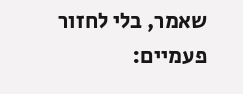שאמר, בלי לחזור פעמיים: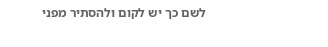לשם כך יש לקום ולהסתיר מפני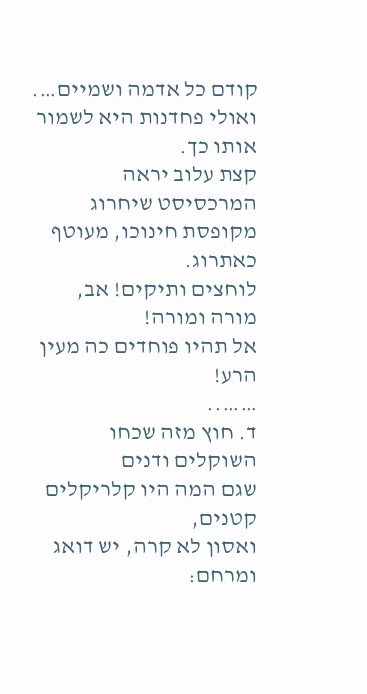קודם כל אדמה ושמיים….
ואולי פחדנות היא לשמור אותו כך.
קצת עלוב יראה המרכסיסט שיחרוג
מקופסת חינוכו, מעוטף כאתרוג.
לוחצים ותיקים! אב, מורה ומורה!
אל תהיו פוחדים כה מעין הרע!
……..
ד. חוץ מזה שכחו השוקלים ודנים
שגם המה היו קלריקלים קטנים,
ואסון לא קרה, יש דואג ומרחם: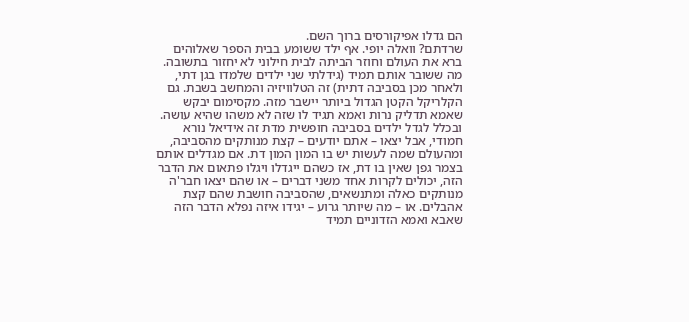הם גדלו אפיקורסים ברוך השם.
שרדתם? וואלה יופי. אף ילד ששומע בבית הספר שאלוהים ברא את העולם וחוזר הביתה לבית חילוני לא יחזור בתשובה. מה ששובר אותם תמיד (גידלתי שני ילדים שלמדו בגן דתי, ולאחר מכן בסביבה דתית) זה הטלוויזיה והמחשב בשבת. גם הקלריקל הקטן הגדול ביותר יישבר מזה. מקסימום יבקש שאמא תדליק נרות ואמא תגיד לו שזה לא משהו שהיא עושה.
ובכלל לגדל ילדים בסביבה חופשית מדת זה אידיאל נורא חמודי, אבל יצאו – אתם יודעים – קצת מנותקים מהסביבה, ומהעולם שמה לעשות יש בו המון המון דת. אם מגדלים אותם בצמר גפן שאין בו דת, אז כשהם ייגדלו ויגלו פתאום את הדבר הזה, יכולים לקרות אחד משני דברים – או שהם יצאו חבר'ה מנותקים כאלה ומתנשאים, שהסביבה חושבת שהם קצת אהבלים. או – מה שיותר גרוע – יגידו איזה נפלא הדבר הזה שאבא ואמא הזדוניים תמיד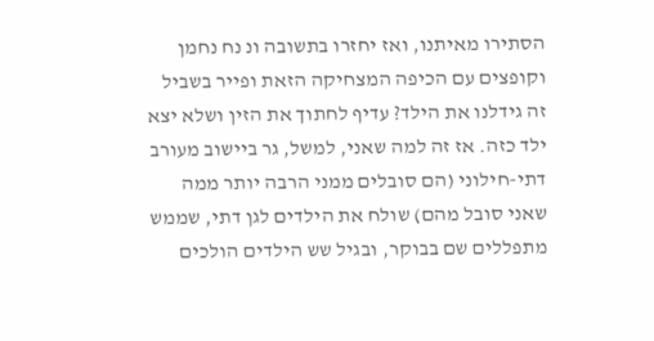הסתירו מאיתנו, ואז יחזרו בתשובה ונ נח נחמן וקופצים עם הכיפה המצחיקה הזאת ופייר בשביל זה גידלנו את הילד? עדיף לחתוך את הזין ושלא יצא ילד כזה. אז זה למה שאני, למשל, גר ביישוב מעורב דתי-חילוני (הם סובלים ממני הרבה יותר ממה שאני סובל מהם) שולח את הילדים לגן דתי, שממש מתפללים שם בבוקר, ובגיל שש הילדים הולכים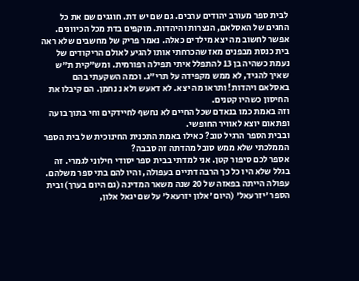לבית ספר מעורב יהודים ערבים. גם שם יש דת. חוגגים שם את כל החגים של האסלאם, הנצרות והיהדות. מוקפים בדת מכל הכיוונים. אפשר לחשוב מה יצא מילדים כאלה. נאמר פריק של מחשבים שלא ראה בית כנסת מבפנים מאז שהכרחתי אותו להגיע לאולם הריקודים של נעמת כשהיה בן 13 להתפלל איתי תפילה רפורמית. ומש"קית ת"ש שאיך להגיד, לא ממש מקפידה על תרי"ג. וכמה השקעתי בהם באסלאם ויהדות! ותראו מה יצא. לא דאעש ולא נ נחמן. הם קיבלו את החיסון כשהיו קטנים.
וזה באמת כמו בנאדם שכל החיים לא נחשף לחיידקים וחי בתוך בועה ופתאום יוצא לאוויר החופשי.
ובבית הספר הרגיל טוב? כאילו באמת התכנית החינוכית של בית הספר הממלכתי שלא ממש סובל מהדתה זה סבבה?
אספר לכם סיפור קטן. אני למדתי בבית ספר יסודי חילוני לגמרי. זה בגלל שלא היו כל כך הרבה דתיים בעפולה, והיו להם בתי ספר משלהם. עפולה הייתה בפאזה של 20 שנה משאר המדינה (גם היום בערך) ובית הספר 'יזרעאל' (היום 'אלון יזרעאל' על שם יגאל אלון,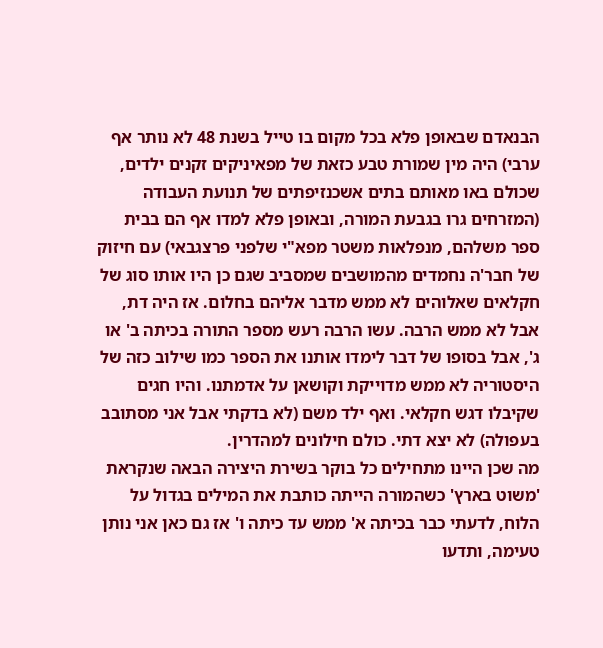הבנאדם שבאופן פלא בכל מקום בו טייל בשנת 48 לא נותר אף ערבי) היה מין שמורת טבע כזאת של מפאיניקים זקנים ילדים, שכולם באו מאותם בתים אשכנזיפתים של תנועת העבודה (המזרחים גרו בגבעת המורה, ובאופן פלא למדו אף הם בבית ספר משלהם, מנפלאות משטר מפא"י שלפני פרצגבאי) עם חיזוק של חבר'ה נחמדים מהמושבים שמסביב שגם כן היו אותו סוג של חקלאים שאלוהים לא ממש מדבר אליהם בחלום. אז היה דת, אבל לא ממש הרבה. עשו הרבה רעש מספר התורה בכיתה ב' או ג', אבל בסופו של דבר לימדו אותנו את הספר כמו שילוב כזה של היסטוריה לא ממש מדוייקת וקושאן על אדמתנו. והיו חגים שקיבלו דגש חקלאי. ואף ילד משם (לא בדקתי אבל אני מסתובב בעפולה) לא יצא דתי. כולם חילונים למהדרין.
מה שכן היינו מתחילים כל בוקר בשירת היצירה הבאה שנקראת 'משוט בארץ' כשהמורה הייתה כותבת את המילים בגדול על הלוח, לדעתי כבר בכיתה א' ממש עד כיתה ו' אז גם כאן אני נותן טעימה, ותדעו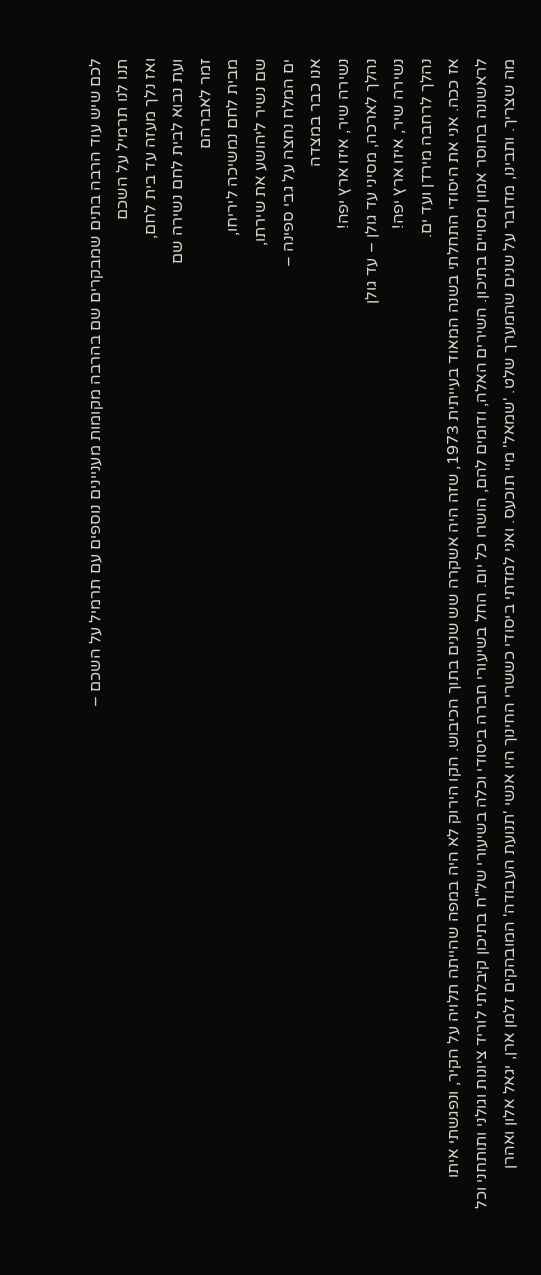לכם שיש עוד הרבה בתים שמבקרים שם בהרבה מקומות מעניינים נוספים עם תרמיל על השכם –
תנו לנו תרמיל על השכם
ואז נלך מעזה עד בית לחם,
ועת נבוא לבית לחם נשירה שם
זמר לאברהם
מבית לחם נמשיכה ליריחו,
שם נשיר ליהושע את שירתו,
ים המלח נחצה על גבי ספינה –
אנו כבר במצדה
נשירה שיר, איזו ארץ יפה!
נהלך לארכה, מסיני עד גולן – עד גולן
נשירה שיר, איזו ארץ יפה!
נהלך לרחבה מירדן ועד ים.
אז ככה. אני את היסודי התחלתי בשנה המאוד בעייתית 1973, שזה היה אשקרה שש שנים בתוך הכיבוש. הקו הירוק לא היה במפה שהייתה תלויה על הקיר, ונפגשתי איתו לראשונה בחוסר אמון מסויים בתיכון. השירים האלה, ודומים להם, הושרו כל יום. החל בשיעורי חברה ביסודי וכלה בשיעורי של"ח בתיכון קיבלתי לוריד ציונות וגולני ותותחני וכל מה שצריך. ותבינו, מדובר על שנים שהמערך שלט. 'שמאל' מיי תוכעס. ואני למדתי ביסודי כששרי החינוך היו אנשי 'תנועת העבודה' המובהקים זלמן ארן, יגאל אלון ואהרן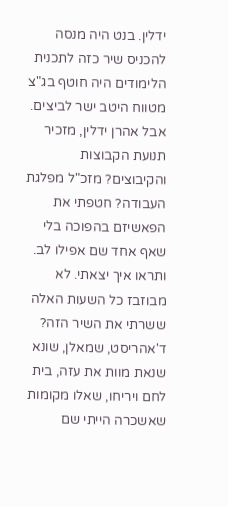ידלין. בנט היה מנסה להכניס שיר כזה לתכנית הלימודים היה חוטף בג"צ מטווח היטב ישר לביצים. אבל אהרן ידלין, מזכיר תנועת הקבוצות והקיבוצים? מזכ"ל מפלגת העבודה? חטפתי את הפאשיזם בהפוכה בלי שאף אחד שם אפילו לב.
ותראו איך יצאתי. לא מבוזבז כל השעות האלה ששרתי את השיר הזה? ד'אהריסט, שמאלן, שונא שנאת מוות את עזה, בית לחם ויריחו, שאלו מקומות שאשכרה הייתי שם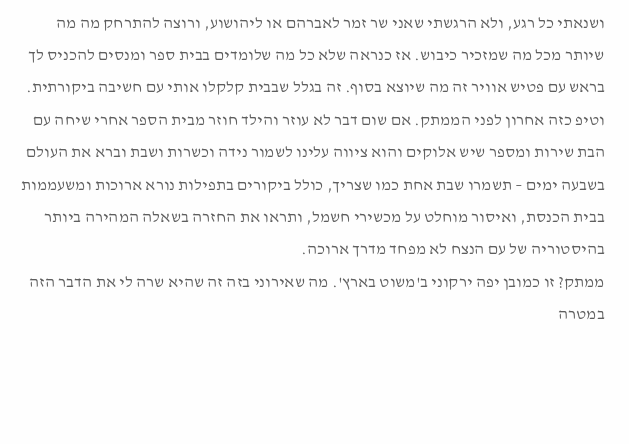ושנאתי כל רגע, ולא הרגשתי שאני שר זמר לאברהם או ליהושוע, ורוצה להתרחק מה מה שיותר מכל מה שמזכיר כיבוש. אז כנראה שלא כל מה שלומדים בבית ספר ומנסים להכניס לך בראש עם פטיש אוויר זה מה שיוצא בסוף. זה בגלל שבבית קלקלו אותי עם חשיבה ביקורתית.
וטיפ כזה אחרון לפני הממתק. אם שום דבר לא עוזר והילד חוזר מבית הספר אחרי שיחה עם הבת שירות ומספר שיש אלוקים והוא ציווה עלינו לשמור נידה וכשרות ושבת וברא את העולם בשבעה ימים – תשמרו שבת אחת כמו שצריך, כולל ביקורים בתפילות נורא ארוכות ומשעממות בבית הכנסת, ואיסור מוחלט על מכשירי חשמל, ותראו את החזרה בשאלה המהירה ביותר בהיסטוריה של עם הנצח לא מפחד מדרך ארוכה.
ממתק? זו כמובן יפה ירקוני ב'משוט בארץ'. מה שאירוני בזה זה שהיא שרה לי את הדבר הזה במטרה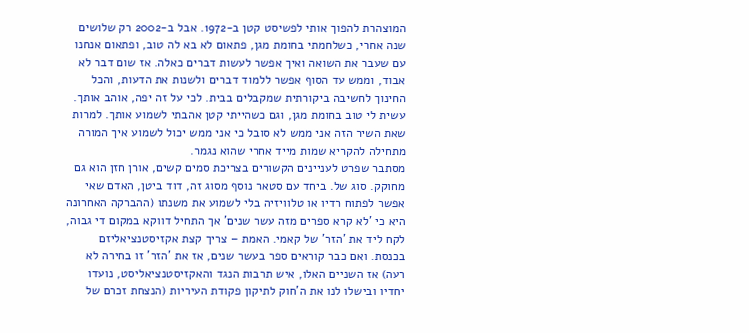המוצהרת להפוך אותי לפשיסט קטן ב-1972. אבל ב-2002 רק שלושים שנה אחרי, כשלחמתי בחומת מגן, פתאום לא בא לה טוב, ופתאום אנחנו עם שעבר את השואה ואיך אפשר לעשות דברים כאלה. אז שום דבר לא אבוד, וממש עד הסוף אפשר ללמוד דברים ולשנות את הדעות, והכל החינוך לחשיבה ביקורתית שמקבלים בבית. לכי על זה יפה, אוהב אותך. עשית לי טוב בחומת מגן, וגם כשהייתי קטן אהבתי לשמוע אותך. למרות שאת השיר הזה אני ממש לא סובל כי אני ממש יכול לשמוע איך המורה מתחילה להקריא שמות מייד אחרי שהוא נגמר.
מסתבר שפרט לעניינים הקשורים בצריכת סמים קשים, אורן חזן הוא גם מחוקק. סוג של. ביחד עם סטאר נוסף מסוג זה, דוד ביטן, האדם שאי אפשר לפתוח רדיו או טלוויזיה בלי לשמוע את משנתו (ההברקה האחרונה היא כי 'לא קרא ספרים מזה עשר שנים' אך התחיל דווקא במקום די גבוה, לקח ליד את 'הזר' של קאמי. האמת – צריך קצת אקזיסטנציאליזם בכנסת. ואם כבר קוראים ספר בעשר שנים, אז את 'הזר' זו בחירה לא רעה) אז השניים האלו, איש תרבות הנגד והאקזיסטנציאליסט, נועדו יחדיו ובישלו לנו את ה'חוק לתיקון פקודת העיריות (הנצחת זכרם של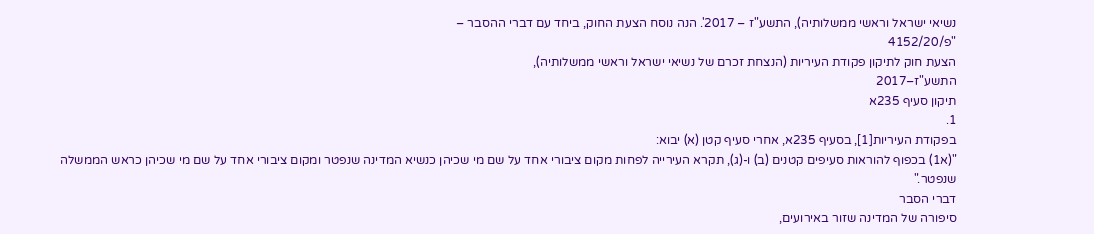נשיאי ישראל וראשי ממשלותיה), התשע"ז – 2017'. הנה נוסח הצעת החוק, ביחד עם דברי ההסבר –
"פ/4152/20
הצעת חוק לתיקון פקודת העיריות (הנצחת זכרם של נשיאי ישראל וראשי ממשלותיה),
התשע"ז–2017
תיקון סעיף 235א
1.
בפקודת העיריות[1], בסעיף 235א, אחרי סעיף קטן (א) יבוא:
"(א1) בכפוף להוראות סעיפים קטנים (ב) ו-(ג), תקרא העירייה לפחות מקום ציבורי אחד על שם מי שכיהן כנשיא המדינה שנפטר ומקום ציבורי אחד על שם מי שכיהן כראש הממשלה שנפטר."
דברי הסבר
סיפורה של המדינה שזור באירועים,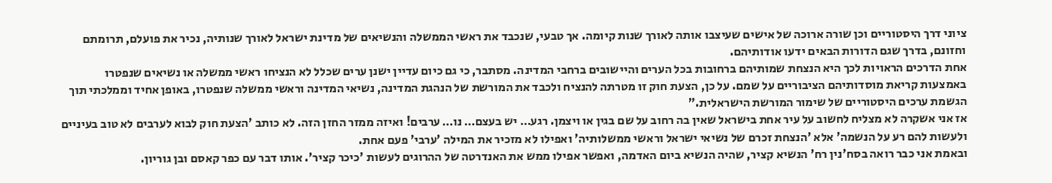ציוני דרך היסטוריים וכן שורה ארוכה של אישים שעיצבו אותה לאורך שנות קיומה. אך טבעי, שנכבד את ראשי הממשלה והנשיאים של מדינת ישראל לאורך שנותיה, נכיר את פועלם, תרומתם וחזונם, בדרך שגם הדורות הבאים ידעו אודותיהם.
אחת הדרכים הראויות לכך היא הנצחת שמותיהם ברחובות בכל הערים והיישובים ברחבי המדינה. מסתבר, כי גם כיום עדיין ישנן ערים שכלל לא הנציחו ראשי ממשלה או נשיאים שנפטרו באמצעות קריאת מוסדותיהם הציבוריים על שמם. על כן, הצעת חוק זו מטרתה להנציח ולכבד את המורשת של הנהגת המדינה, נשיאי המדינה וראשי ממשלה שנפטרו, באופן אחיד וממלכתי תוך הגשמת ערכים היסטוריים של שימור המורשת הישראלית."
אז אני אשקרה לא מצליח לחשוב על עיר אחת בישראל שאין בה רחוב על שם בגין או ויצמן. רגע… יש בעצם… נו… ערבים! ואיזה ממזר החזן הזה. לא כותב 'הצעת חוק לבוא לערבים לא טוב בעיניים ולעשות להם רע על הנשמה' אלא 'הנצחת זכרם של נשיאי ישראל וראשי ממשלותיה' ואפילו לא מזכיר את המילה 'ערבי' פעם אחת.
ובאמת אני כבר רואה בסח'נין רח' הנשיא קציר, שהיה הנשיא ביום האדמה, ואפשר אפילו ממש את האנדרטה של ההרוגים לעשות 'כיכר קציר'. אותו דבר עם כפר קאסם ובן גוריון.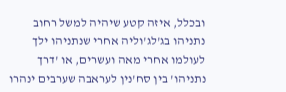ובכלל, איזה קטע שיהיה למשל רחוב נתניהו בג'לג'וליה אחרי שנתניהו ילך לעולמו אחרי מאה ועשרים, או 'דרך נתניהו' בין סח'נין לעראבה שערבים ינהרו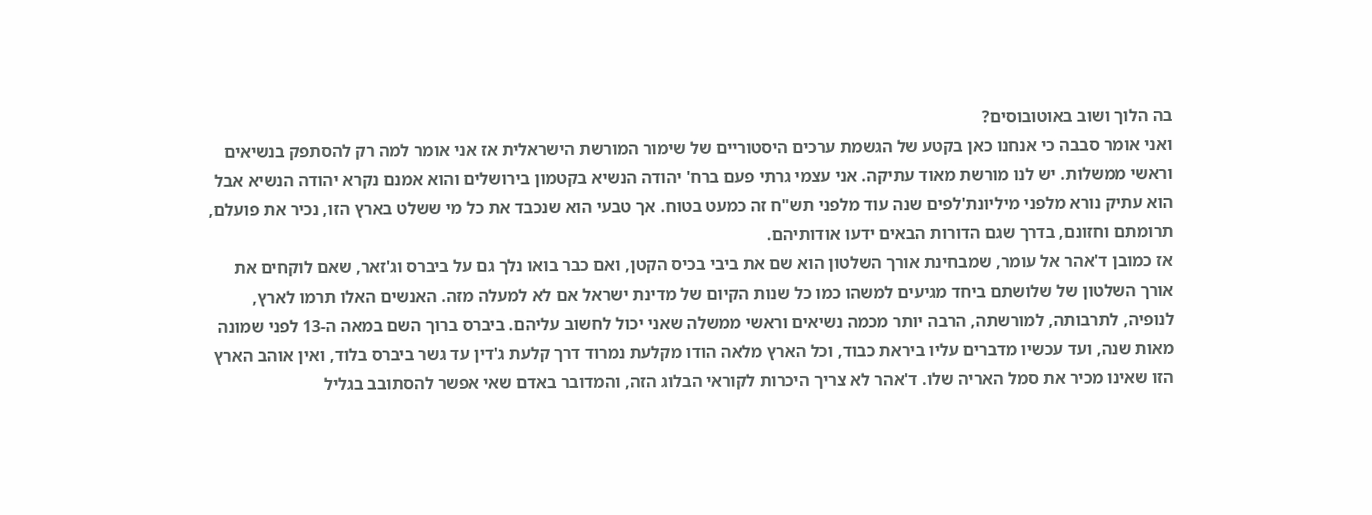בה הלוך ושוב באוטובוסים?
ואני אומר סבבה כי אנחנו כאן בקטע של הגשמת ערכים היסטוריים של שימור המורשת הישראלית אז אני אומר למה רק להסתפק בנשיאים וראשי ממשלות. יש לנו מורשת מאוד עתיקה. אני עצמי גרתי פעם ברח' יהודה הנשיא בקטמון בירושלים והוא אמנם נקרא יהודה הנשיא אבל הוא עתיק נורא מלפני מיליונת'לפים שנה עוד מלפני תש"ח זה כמעט בטוח. אך טבעי הוא שנכבד את כל מי ששלט בארץ הזו, נכיר את פועלם, תרומתם וחזונם, בדרך שגם הדורות הבאים ידעו אודותיהם.
אז כמובן ד'אהר אל עומר, שמבחינת אורך השלטון הוא שם את ביבי בכיס הקטן, ואם כבר בואו נלך גם על ביברס וג'זאר, שאם לוקחים את אורך השלטון של שלושתם ביחד מגיעים למשהו כמו כל שנות הקיום של מדינת ישראל אם לא למעלה מזה. האנשים האלו תרמו לארץ, לנופיה, לתרבותה, למורשתה, הרבה יותר מכמה נשיאים וראשי ממשלה שאני יכול לחשוב עליהם. ביברס ברוך השם במאה ה-13 לפני שמונה מאות שנה, ועד עכשיו מדברים עליו ביראת כבוד, וכל הארץ מלאה הודו מקלעת נמרוד דרך קלעת ג'דין עד גשר ביברס בלוד, ואין אוהב הארץ הזו שאינו מכיר את סמל האריה שלו. ד'אהר לא צריך היכרות לקוראי הבלוג הזה, והמדובר באדם שאי אפשר להסתובב בגליל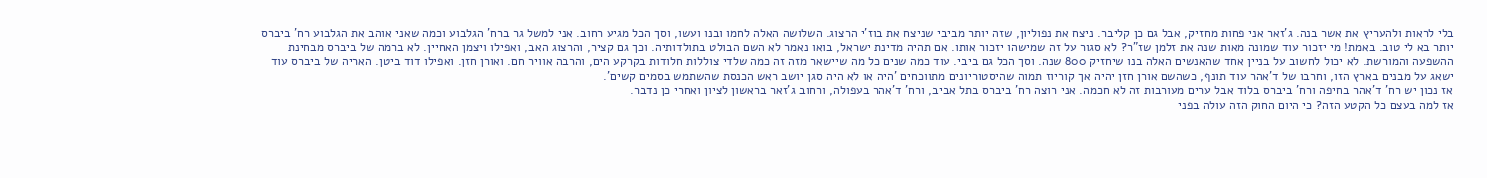בלי לראות ולהעריץ את אשר בנה. ג'זאר אני פחות מחזיק, אבל גם כן קליבר. ניצח את נפוליון, שזה יותר מביבי שניצח את בוז'י הרצוג. השלושה האלה לחמו ובנו ועשו, וסך הכל מגיע רחוב. אני למשל גר ברח' הגלבוע וכמה שאני אוהב את הגלבוע רח' ביברס יותר בא לי טוב. באמת! מי יזכור עוד שמונה מאות שנה את זלמן שז"ר? לא סגור על זה שמישהו יזכור אותו. אם תהיה מדינת ישראל, בואו נאמר לא השם הבולט בתולדותיה. וכך גם קציר, והרצוג האב, ואפילו ויצמן האחיין. לא ברמה של ביברס מבחינת ההשפעה והמורשת. לא יכול לחשוב על בניין אחד שהאנשים האלה בנו שיחזיק 800 שנה. וסך הכל גם ביבי. עוד כמה שנים כל מה שיישאר מזה זה כמה שלדי צוללות חלודות בקרקע הים, והרבה אוויר חם. ואורן חזן. ואפילו דוד ביטן. האריה של ביברס עוד ישאג על מבנים בארץ הזו, וחרבו של ד'אהר עוד תונף, כשהשם אורן חזן יהיה אך קוריוז תמוה שהיסטוריונים מתווכחים 'היה או לא היה סגן יושב ראש הכנסת שהשתמש בסמים קשים'.
אז נכון יש רח' ד'אהר בחיפה ורח' ביברס בלוד אבל ערים מעורבות זה לא חכמה. אני רוצה רח' ביברס בתל אביב, ורח' ד'אהר בעפולה, ורחוב ג'זאר בראשון לציון ואחרי כן נדבר.
אז למה בעצם כל הקטע הזה? כי היום החוק הזה עולה בפני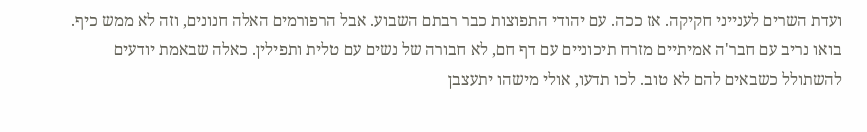ועדת השרים לענייני חקיקה. אז ככה. עם יהודי התפוצות כבר רבתם השבוע. אבל הרפורמים האלה חנונים, וזה לא ממש כיף. בואו נריב עם חבר'ה אמיתיים מזרח תיכוניים עם דף חם, לא חבורה של נשים עם טלית ותפילין. כאלה שבאמת יודעים להשתולל כשבאים להם לא טוב. לכו תדעו, אולי מישהו יתעצבן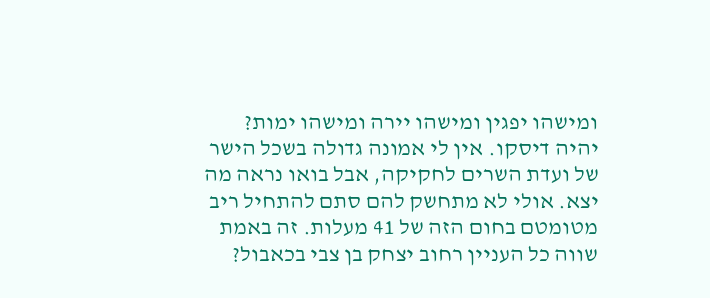ומישהו יפגין ומישהו יירה ומישהו ימות? יהיה דיסקו. אין לי אמונה גדולה בשכל הישר של ועדת השרים לחקיקה, אבל בואו נראה מה יצא. אולי לא מתחשק להם סתם להתחיל ריב מטומטם בחום הזה של 41 מעלות. זה באמת שווה כל העניין רחוב יצחק בן צבי בכאבול?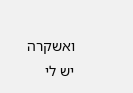ואשקרה יש לי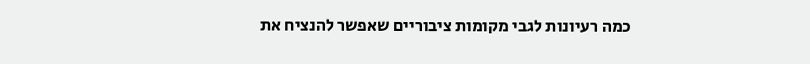כמה רעיונות לגבי מקומות ציבוריים שאפשר להנציח את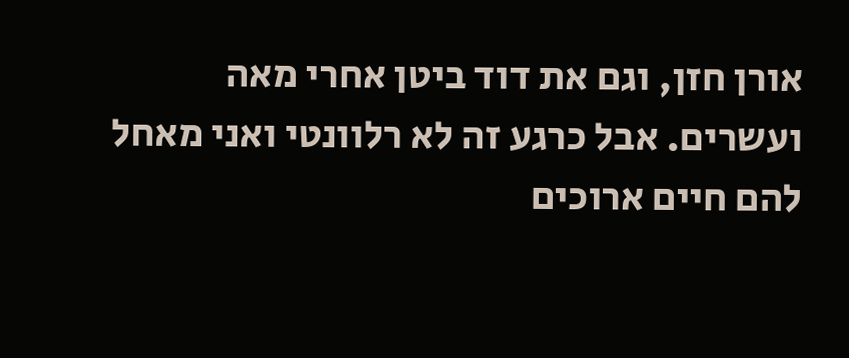אורן חזן, וגם את דוד ביטן אחרי מאה ועשרים. אבל כרגע זה לא רלוונטי ואני מאחל להם חיים ארוכים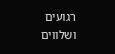רגועים ושלווים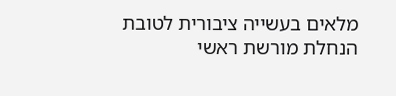מלאים בעשייה ציבורית לטובת הנחלת מורשת ראשי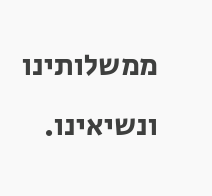ממשלותינו ונשיאינו.